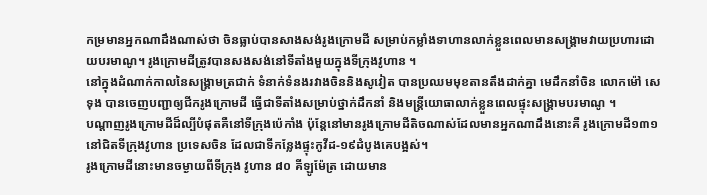កម្រមានអ្នកណាដឹងណាស់ថា ចិនធ្លាប់បានសាងសង់រូងក្រោមដី សម្រាប់កម្លាំងទាហានលាក់ខ្លួនពេលមានសង្គ្រាមវាយប្រហារដោយបរមាណូ។ រូងក្រោមដីត្រូវបានសងសង់នៅទីតាំងមួយក្នុងទីក្រុងវូហាន ។
នៅក្នុងដំណាក់កាលនៃសង្គ្រាមត្រជាក់ ទំនាក់ទំនងរវាងចិននិងសូវៀត បានប្រឈមមុខតានតឹងដាក់គ្នា មេដឹកនាំចិន លោកម៉ៅ សេទុង បានចេញបញ្ជាឲ្យជីករូងក្រោមដី ធ្វើជាទីតាំងសម្រាប់ថ្នាក់ដឹកនាំ និងមន្ត្រីយោធាលាក់ខ្លួនពេលផ្ទុះសង្គ្រាមបរមាណូ ។
បណ្តាញរូងក្រោមដីដ៏ល្បីបំផុតគឺនៅទីក្រុងប៉េកាំង ប៉ុន្តែនៅមានរូងក្រោមដីតិចណាស់ដែលមានអ្នកណាដឹងនោះគឺ រូងក្រោមដី១៣១នៅជិតទីក្រុងវូហាន ប្រទេសចិន ដែលជាទីកន្លែងផ្ទុះកូវីដ-១៩ដំបូងគេបង្អស់។
រូងក្រោមដីនោះមានចម្ងាយពីទីក្រុង វូហាន ៨០ គីឡូម៉ែត្រ ដោយមាន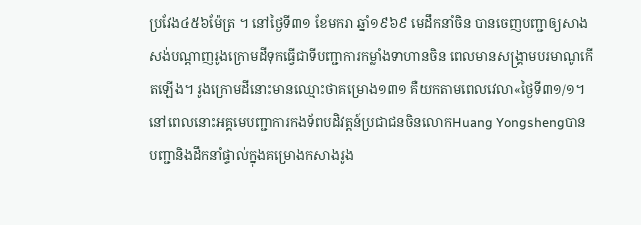ប្រវែង៤៥៦ម៉ែត្រ ។ នៅថ្ងៃទី៣១ ខែមករា ឆ្នាំ១៩៦៩ មេដឹកនាំចិន បានចេញបញ្ជាឲ្យសាងសង់បណ្តាញរូងក្រោមដីទុកធ្វើជាទីបញ្ជាការកម្លាំងទាហានចិន ពេលមានសង្គ្រាមបរមាណូកើតឡើង។ រូងក្រោមដីនោះមានឈ្មោះថាគម្រោង១៣១ គឺយកតាមពេលវេលា«ថ្ងៃទី៣១/១។
នៅពេលនោះអគ្គមេបញ្ជាការកងទ័ពបដិវត្តន៍ប្រជាជនចិនលោកHuang Yongshengបានបញ្ជានិងដឹកនាំផ្ទាល់ក្នុងគម្រោងកសាងរូង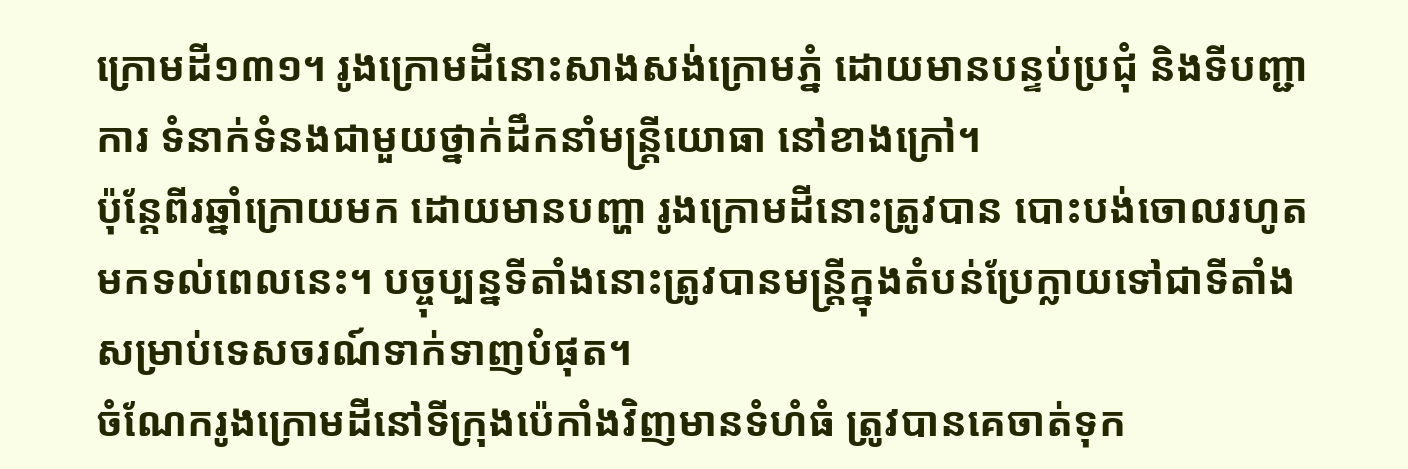ក្រោមដី១៣១។ រូងក្រោមដីនោះសាងសង់ក្រោមភ្នំ ដោយមានបន្ទប់ប្រជុំ និងទីបញ្ជាការ ទំនាក់ទំនងជាមួយថ្នាក់ដឹកនាំមន្ត្រីយោធា នៅខាងក្រៅ។
ប៉ុន្តែពីរឆ្នាំក្រោយមក ដោយមានបញ្ហា រូងក្រោមដីនោះត្រូវបាន បោះបង់ចោលរហូតមកទល់ពេលនេះ។ បច្ចុប្បន្នទីតាំងនោះត្រូវបានមន្ត្រីក្នុងតំបន់ប្រែក្លាយទៅជាទីតាំងសម្រាប់ទេសចរណ៍ទាក់ទាញបំផុត។
ចំណែករូងក្រោមដីនៅទីក្រុងប៉េកាំងវិញមានទំហំធំ ត្រូវបានគេចាត់ទុក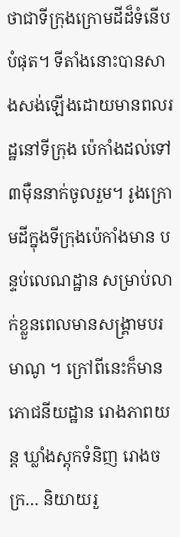ថាជាទីក្រុងក្រោមដីដ៏ទំនើបបំផុត។ ទីតាំងនោះបានសាងសង់ឡើងដោយមានពលរដ្ឋនៅទីក្រុង ប៉េកាំងដល់ទៅ៣ម៉ឺននាក់ចូលរួម។ រូងក្រោមដីក្នុងទីក្រុងប៉េកាំងមាន បន្ទប់លេណដ្ឋាន សម្រាប់លាក់ខ្លួនពេលមានសង្គ្រាមបរមាណូ ។ ក្រៅពីនេះក៏មានភោជនីយដ្ឋាន រោងភាពយន្ត ឃ្លាំងស្តុកទំនិញ រោងចក្រ… និយាយរួ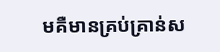មគឺមានគ្រប់គ្រាន់ស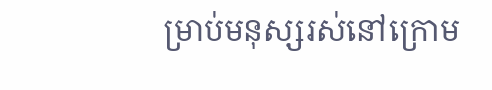ម្រាប់មនុស្សរស់នៅក្រោម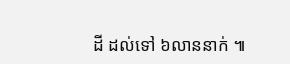ដី ដល់ទៅ ៦លាននាក់ ៕